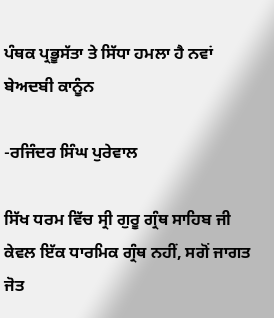ਪੰਥਕ ਪ੍ਰਭੂਸੱਤਾ ਤੇ ਸਿੱਧਾ ਹਮਲਾ ਹੈ ਨਵਾਂ ਬੇਅਦਬੀ ਕਾਨੂੰਨ

-ਰਜਿੰਦਰ ਸਿੰਘ ਪੁਰੇਵਾਲ

ਸਿੱਖ ਧਰਮ ਵਿੱਚ ਸ੍ਰੀ ਗੁਰੂ ਗ੍ਰੰਥ ਸਾਹਿਬ ਜੀ ਕੇਵਲ ਇੱਕ ਧਾਰਮਿਕ ਗ੍ਰੰਥ ਨਹੀਂ, ਸਗੋਂ ਜਾਗਤ ਜੋਤ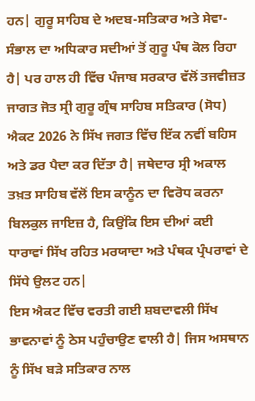ਹਨ| ਗੁਰੂ ਸਾਹਿਬ ਦੇ ਅਦਬ-ਸਤਿਕਾਰ ਅਤੇ ਸੇਵਾ-ਸੰਭਾਲ ਦਾ ਅਧਿਕਾਰ ਸਦੀਆਂ ਤੋਂ ਗੁਰੂ ਪੰਥ ਕੋਲ ਰਿਹਾ ਹੈ| ਪਰ ਹਾਲ ਹੀ ਵਿੱਚ ਪੰਜਾਬ ਸਰਕਾਰ ਵੱਲੋਂ ਤਜਵੀਜ਼ਤ ਜਾਗਤ ਜੋਤ ਸ੍ਰੀ ਗੁਰੂ ਗ੍ਰੰਥ ਸਾਹਿਬ ਸਤਿਕਾਰ (ਸੋਧ) ਐਕਟ 2026 ਨੇ ਸਿੱਖ ਜਗਤ ਵਿੱਚ ਇੱਕ ਨਵੀਂ ਬਹਿਸ ਅਤੇ ਡਰ ਪੈਦਾ ਕਰ ਦਿੱਤਾ ਹੈ| ਜਥੇਦਾਰ ਸ੍ਰੀ ਅਕਾਲ ਤਖ਼ਤ ਸਾਹਿਬ ਵੱਲੋਂ ਇਸ ਕਾਨੂੰਨ ਦਾ ਵਿਰੋਧ ਕਰਨਾ ਬਿਲਕੁਲ ਜਾਇਜ਼ ਹੈ, ਕਿਉਂਕਿ ਇਸ ਦੀਆਂ ਕਈ ਧਾਰਾਵਾਂ ਸਿੱਖ ਰਹਿਤ ਮਰਯਾਦਾ ਅਤੇ ਪੰਥਕ ਪ੍ਰੰਪਰਾਵਾਂ ਦੇ ਸਿੱਧੇ ਉਲਟ ਹਨ|
ਇਸ ਐਕਟ ਵਿੱਚ ਵਰਤੀ ਗਈ ਸ਼ਬਦਾਵਲੀ ਸਿੱਖ ਭਾਵਨਾਵਾਂ ਨੂੰ ਠੇਸ ਪਹੁੰਚਾਉਣ ਵਾਲੀ ਹੈ| ਜਿਸ ਅਸਥਾਨ ਨੂੰ ਸਿੱਖ ਬੜੇ ਸਤਿਕਾਰ ਨਾਲ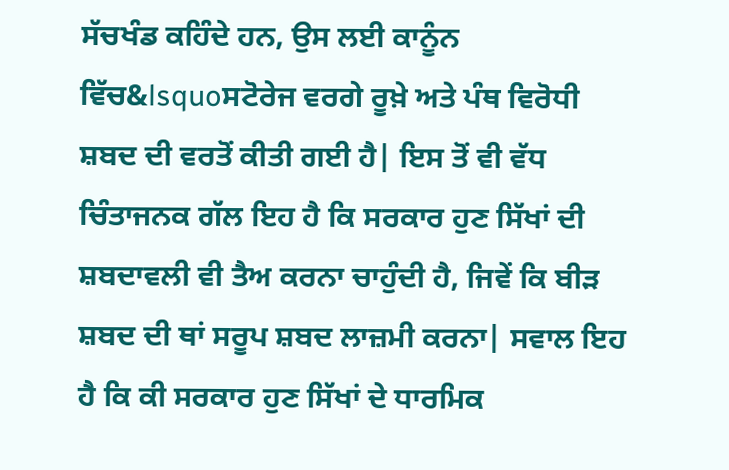ਸੱਚਖੰਡ ਕਹਿੰਦੇ ਹਨ, ਉਸ ਲਈ ਕਾਨੂੰਨ ਵਿੱਚ&lsquoਸਟੋਰੇਜ ਵਰਗੇ ਰੂਖ਼ੇ ਅਤੇ ਪੰਥ ਵਿਰੋਧੀ ਸ਼ਬਦ ਦੀ ਵਰਤੋਂ ਕੀਤੀ ਗਈ ਹੈ| ਇਸ ਤੋਂ ਵੀ ਵੱਧ ਚਿੰਤਾਜਨਕ ਗੱਲ ਇਹ ਹੈ ਕਿ ਸਰਕਾਰ ਹੁਣ ਸਿੱਖਾਂ ਦੀ ਸ਼ਬਦਾਵਲੀ ਵੀ ਤੈਅ ਕਰਨਾ ਚਾਹੁੰਦੀ ਹੈ, ਜਿਵੇਂ ਕਿ ਬੀੜ ਸ਼ਬਦ ਦੀ ਥਾਂ ਸਰੂਪ ਸ਼ਬਦ ਲਾਜ਼ਮੀ ਕਰਨਾ| ਸਵਾਲ ਇਹ ਹੈ ਕਿ ਕੀ ਸਰਕਾਰ ਹੁਣ ਸਿੱਖਾਂ ਦੇ ਧਾਰਮਿਕ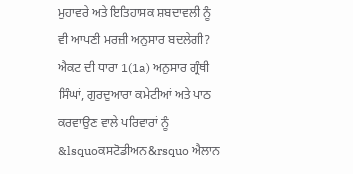ਮੁਹਾਵਰੇ ਅਤੇ ਇਤਿਹਾਸਕ ਸ਼ਬਦਾਵਲੀ ਨੂੰ ਵੀ ਆਪਣੀ ਮਰਜ਼ੀ ਅਨੁਸਾਰ ਬਦਲੇਗੀ?
ਐਕਟ ਦੀ ਧਾਰਾ 1(1a) ਅਨੁਸਾਰ ਗ੍ਰੰਥੀ ਸਿੰਘਾਂ, ਗੁਰਦੁਆਰਾ ਕਮੇਟੀਆਂ ਅਤੇ ਪਾਠ ਕਰਵਾਉਣ ਵਾਲੇ ਪਰਿਵਾਰਾਂ ਨੂੰ &lsquoਕਸਟੋਡੀਅਨ&rsquo ਐਲਾਨ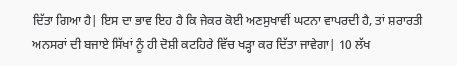ਦਿੱਤਾ ਗਿਆ ਹੈ| ਇਸ ਦਾ ਭਾਵ ਇਹ ਹੈ ਕਿ ਜੇਕਰ ਕੋਈ ਅਣਸੁਖਾਵੀਂ ਘਟਨਾ ਵਾਪਰਦੀ ਹੈ, ਤਾਂ ਸ਼ਰਾਰਤੀ ਅਨਸਰਾਂ ਦੀ ਬਜਾਏ ਸਿੱਖਾਂ ਨੂੰ ਹੀ ਦੋਸ਼ੀ ਕਟਹਿਰੇ ਵਿੱਚ ਖੜ੍ਹਾ ਕਰ ਦਿੱਤਾ ਜਾਵੇਗਾ| 10 ਲੱਖ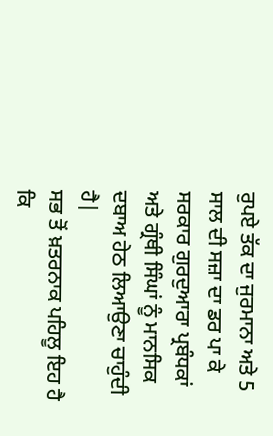ਰੁਪਏ ਤੱਕ ਦਾ ਜੁਰਮਾਨਾ ਅਤੇ 5 ਸਾਲ ਦੀ ਸਜ਼ਾ ਦਾ ਡਰ ਪਾ ਕੇ ਸਰਕਾਰ ਗੁਰਦੁਆਰਾ ਪ੍ਰਬੰਧਕਾਂ ਅਤੇ ਗ੍ਰੰਥੀ ਸਿੰਘਾਂ ਨੂੰ ਮਾਨਸਿਕ ਦਬਾਅ ਹੇਠ ਲਿਆਉਣਾ ਚਾਹੁੰਦੀ ਹੈ|
ਸਭ ਤੋਂ ਖ਼ਤਰਨਾਕ ਪਹਿਲੂ ਇਹ ਹੈ ਕਿ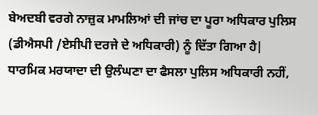ਬੇਅਦਬੀ ਵਰਗੇ ਨਾਜ਼ੁਕ ਮਾਮਲਿਆਂ ਦੀ ਜਾਂਚ ਦਾ ਪੂਰਾ ਅਧਿਕਾਰ ਪੁਲਿਸ (ਡੀਐਸਪੀ /ਏਸੀਪੀ ਦਰਜੇ ਦੇ ਅਧਿਕਾਰੀ) ਨੂੰ ਦਿੱਤਾ ਗਿਆ ਹੈ| ਧਾਰਮਿਕ ਮਰਯਾਦਾ ਦੀ ਉਲੰਘਣਾ ਦਾ ਫੈਸਲਾ ਪੁਲਿਸ ਅਧਿਕਾਰੀ ਨਹੀਂ,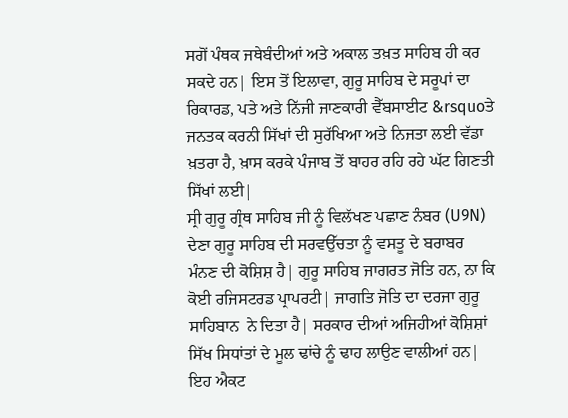ਸਗੋਂ ਪੰਥਕ ਜਥੇਬੰਦੀਆਂ ਅਤੇ ਅਕਾਲ ਤਖ਼ਤ ਸਾਹਿਬ ਹੀ ਕਰ ਸਕਦੇ ਹਨ| ਇਸ ਤੋਂ ਇਲਾਵਾ, ਗੁਰੂ ਸਾਹਿਬ ਦੇ ਸਰੂਪਾਂ ਦਾ ਰਿਕਾਰਡ, ਪਤੇ ਅਤੇ ਨਿੱਜੀ ਜਾਣਕਾਰੀ ਵੈੱਬਸਾਈਟ &rsquoਤੇ ਜਨਤਕ ਕਰਨੀ ਸਿੱਖਾਂ ਦੀ ਸੁਰੱਖਿਆ ਅਤੇ ਨਿਜਤਾ ਲਈ ਵੱਡਾ ਖ਼ਤਰਾ ਹੈ, ਖ਼ਾਸ ਕਰਕੇ ਪੰਜਾਬ ਤੋਂ ਬਾਹਰ ਰਹਿ ਰਹੇ ਘੱਟ ਗਿਣਤੀ ਸਿੱਖਾਂ ਲਈ|
ਸ੍ਰੀ ਗੁਰੂ ਗ੍ਰੰਥ ਸਾਹਿਬ ਜੀ ਨੂੰ ਵਿਲੱਖਣ ਪਛਾਣ ਨੰਬਰ (U9N) ਦੇਣਾ ਗੁਰੂ ਸਾਹਿਬ ਦੀ ਸਰਵਉੱਚਤਾ ਨੂੰ ਵਸਤੂ ਦੇ ਬਰਾਬਰ ਮੰਨਣ ਦੀ ਕੋਸ਼ਿਸ਼ ਹੈ| ਗੁਰੂ ਸਾਹਿਬ ਜਾਗਰਤ ਜੋਤਿ ਹਨ, ਨਾ ਕਿ ਕੋਈ ਰਜਿਸਟਰਡ ਪ੍ਰਾਪਰਟੀ| ਜਾਗਤਿ ਜੋਤਿ ਦਾ ਦਰਜਾ ਗੁਰੂ ਸਾਹਿਬਾਨ  ਨੇ ਦਿਤਾ ਹੈ| ਸਰਕਾਰ ਦੀਆਂ ਅਜਿਹੀਆਂ ਕੋਸ਼ਿਸ਼ਾਂ ਸਿੱਖ ਸਿਧਾਂਤਾਂ ਦੇ ਮੂਲ ਢਾਂਚੇ ਨੂੰ ਢਾਹ ਲਾਉਣ ਵਾਲੀਆਂ ਹਨ| ਇਹ ਐਕਟ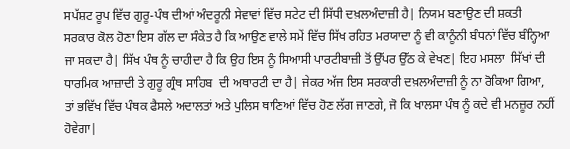ਸਪੱਸ਼ਟ ਰੂਪ ਵਿੱਚ ਗੁਰੂ-ਪੰਥ ਦੀਆਂ ਅੰਦਰੂਨੀ ਸੇਵਾਵਾਂ ਵਿੱਚ ਸਟੇਟ ਦੀ ਸਿੱਧੀ ਦਖ਼ਲਅੰਦਾਜ਼ੀ ਹੈ| ਨਿਯਮ ਬਣਾਉਣ ਦੀ ਸ਼ਕਤੀ ਸਰਕਾਰ ਕੋਲ ਹੋਣਾ ਇਸ ਗੱਲ ਦਾ ਸੰਕੇਤ ਹੈ ਕਿ ਆਉਣ ਵਾਲੇ ਸਮੇਂ ਵਿੱਚ ਸਿੱਖ ਰਹਿਤ ਮਰਯਾਦਾ ਨੂੰ ਵੀ ਕਾਨੂੰਨੀ ਬੰਧਨਾਂ ਵਿੱਚ ਬੰਨ੍ਹਿਆ ਜਾ ਸਕਦਾ ਹੈ| ਸਿੱਖ ਪੰਥ ਨੂੰ ਚਾਹੀਦਾ ਹੈ ਕਿ ਉਹ ਇਸ ਨੂੰ ਸਿਆਸੀ ਪਾਰਟੀਬਾਜ਼ੀ ਤੋਂ ਉੱਪਰ ਉੱਠ ਕੇ ਵੇਖਣ| ਇਹ ਮਸਲਾ  ਸਿੱਖਾਂ ਦੀ ਧਾਰਮਿਕ ਆਜ਼ਾਦੀ ਤੇ ਗੁਰੂ ਗ੍ਰੰਥ ਸਾਹਿਬ  ਦੀ ਅਥਾਰਟੀ ਦਾ ਹੈ| ਜੇਕਰ ਅੱਜ ਇਸ ਸਰਕਾਰੀ ਦਖ਼ਲਅੰਦਾਜ਼ੀ ਨੂੰ ਨਾ ਰੋਕਿਆ ਗਿਆ, ਤਾਂ ਭਵਿੱਖ ਵਿੱਚ ਪੰਥਕ ਫੈਸਲੇ ਅਦਾਲਤਾਂ ਅਤੇ ਪੁਲਿਸ ਥਾਣਿਆਂ ਵਿੱਚ ਹੋਣ ਲੱਗ ਜਾਣਗੇ, ਜੋ ਕਿ ਖਾਲਸਾ ਪੰਥ ਨੂੰ ਕਦੇ ਵੀ ਮਨਜ਼ੂਰ ਨਹੀਂ ਹੋਵੇਗਾ|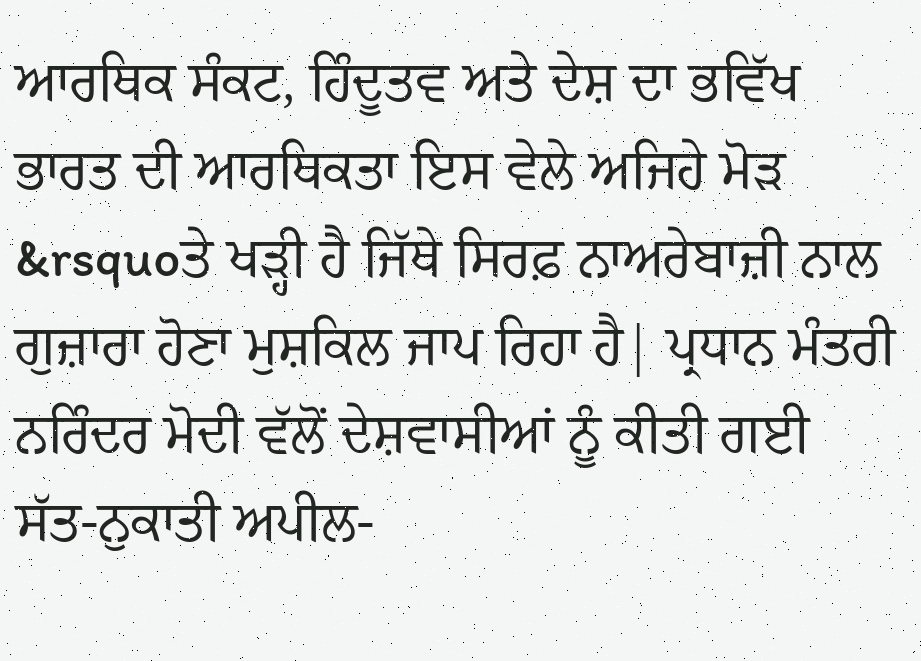ਆਰਥਿਕ ਸੰਕਟ, ਹਿੰਦੂਤਵ ਅਤੇ ਦੇਸ਼ ਦਾ ਭਵਿੱਖ
ਭਾਰਤ ਦੀ ਆਰਥਿਕਤਾ ਇਸ ਵੇਲੇ ਅਜਿਹੇ ਮੋੜ &rsquoਤੇ ਖੜ੍ਹੀ ਹੈ ਜਿੱਥੇ ਸਿਰਫ਼ ਨਾਅਰੇਬਾਜ਼ੀ ਨਾਲ ਗੁਜ਼ਾਰਾ ਹੋਣਾ ਮੁਸ਼ਕਿਲ ਜਾਪ ਰਿਹਾ ਹੈ| ਪ੍ਰਧਾਨ ਮੰਤਰੀ ਨਰਿੰਦਰ ਮੋਦੀ ਵੱਲੋਂ ਦੇਸ਼ਵਾਸੀਆਂ ਨੂੰ ਕੀਤੀ ਗਈ ਸੱਤ-ਨੁਕਾਤੀ ਅਪੀਲ-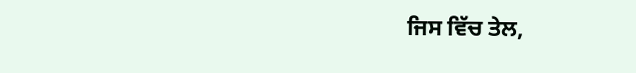ਜਿਸ ਵਿੱਚ ਤੇਲ,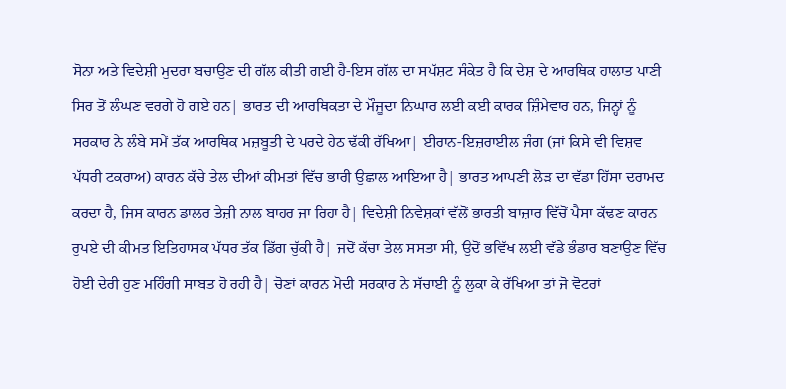ਸੋਨਾ ਅਤੇ ਵਿਦੇਸ਼ੀ ਮੁਦਰਾ ਬਚਾਉਣ ਦੀ ਗੱਲ ਕੀਤੀ ਗਈ ਹੈ-ਇਸ ਗੱਲ ਦਾ ਸਪੱਸ਼ਟ ਸੰਕੇਤ ਹੈ ਕਿ ਦੇਸ਼ ਦੇ ਆਰਥਿਕ ਹਾਲਾਤ ਪਾਣੀ ਸਿਰ ਤੋਂ ਲੰਘਣ ਵਰਗੇ ਹੋ ਗਏ ਹਨ| ਭਾਰਤ ਦੀ ਆਰਥਿਕਤਾ ਦੇ ਮੌਜੂਦਾ ਨਿਘਾਰ ਲਈ ਕਈ ਕਾਰਕ ਜ਼ਿੰਮੇਵਾਰ ਹਨ, ਜਿਨ੍ਹਾਂ ਨੂੰ ਸਰਕਾਰ ਨੇ ਲੰਬੇ ਸਮੇਂ ਤੱਕ ਆਰਥਿਕ ਮਜ਼ਬੂਤੀ ਦੇ ਪਰਦੇ ਹੇਠ ਢੱਕੀ ਰੱਖਿਆ| ਈਰਾਨ-ਇਜ਼ਰਾਈਲ ਜੰਗ (ਜਾਂ ਕਿਸੇ ਵੀ ਵਿਸ਼ਵ ਪੱਧਰੀ ਟਕਰਾਅ) ਕਾਰਨ ਕੱਚੇ ਤੇਲ ਦੀਆਂ ਕੀਮਤਾਂ ਵਿੱਚ ਭਾਰੀ ਉਛਾਲ ਆਇਆ ਹੈ| ਭਾਰਤ ਆਪਣੀ ਲੋੜ ਦਾ ਵੱਡਾ ਹਿੱਸਾ ਦਰਾਮਦ ਕਰਦਾ ਹੈ, ਜਿਸ ਕਾਰਨ ਡਾਲਰ ਤੇਜ਼ੀ ਨਾਲ ਬਾਹਰ ਜਾ ਰਿਹਾ ਹੈ| ਵਿਦੇਸ਼ੀ ਨਿਵੇਸ਼ਕਾਂ ਵੱਲੋਂ ਭਾਰਤੀ ਬਾਜ਼ਾਰ ਵਿੱਚੋਂ ਪੈਸਾ ਕੱਢਣ ਕਾਰਨ ਰੁਪਏ ਦੀ ਕੀਮਤ ਇਤਿਹਾਸਕ ਪੱਧਰ ਤੱਕ ਡਿੱਗ ਚੁੱਕੀ ਹੈ| ਜਦੋਂ ਕੱਚਾ ਤੇਲ ਸਸਤਾ ਸੀ, ਉਦੋਂ ਭਵਿੱਖ ਲਈ ਵੱਡੇ ਭੰਡਾਰ ਬਣਾਉਣ ਵਿੱਚ ਹੋਈ ਦੇਰੀ ਹੁਣ ਮਹਿੰਗੀ ਸਾਬਤ ਹੋ ਰਹੀ ਹੈ| ਚੋਣਾਂ ਕਾਰਨ ਮੋਦੀ ਸਰਕਾਰ ਨੇ ਸੱਚਾਈ ਨੂੰ ਲੁਕਾ ਕੇ ਰੱਖਿਆ ਤਾਂ ਜੋ ਵੋਟਰਾਂ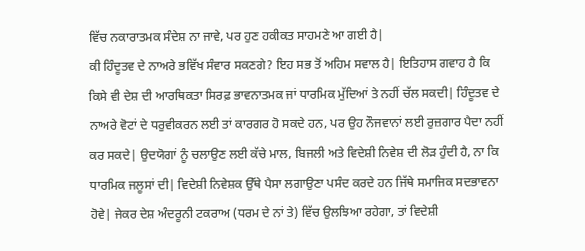ਵਿੱਚ ਨਕਾਰਾਤਮਕ ਸੰਦੇਸ਼ ਨਾ ਜਾਵੇ, ਪਰ ਹੁਣ ਹਕੀਕਤ ਸਾਹਮਣੇ ਆ ਗਈ ਹੈ|
ਕੀ ਹਿੰਦੂਤਵ ਦੇ ਨਾਅਰੇ ਭਵਿੱਖ ਸੰਵਾਰ ਸਕਣਗੇ? ਇਹ ਸਭ ਤੋਂ ਅਹਿਮ ਸਵਾਲ ਹੈ| ਇਤਿਹਾਸ ਗਵਾਹ ਹੈ ਕਿ ਕਿਸੇ ਵੀ ਦੇਸ਼ ਦੀ ਆਰਥਿਕਤਾ ਸਿਰਫ਼ ਭਾਵਨਾਤਮਕ ਜਾਂ ਧਾਰਮਿਕ ਮੁੱਦਿਆਂ ਤੇ ਨਹੀਂ ਚੱਲ ਸਕਦੀ| ਹਿੰਦੂਤਵ ਦੇ ਨਾਅਰੇ ਵੋਟਾਂ ਦੇ ਧਰੁਵੀਕਰਨ ਲਈ ਤਾਂ ਕਾਰਗਰ ਹੋ ਸਕਦੇ ਹਨ, ਪਰ ਉਹ ਨੌਜਵਾਨਾਂ ਲਈ ਰੁਜ਼ਗਾਰ ਪੈਦਾ ਨਹੀਂ ਕਰ ਸਕਦੇ| ਉਦਯੋਗਾਂ ਨੂੰ ਚਲਾਉਣ ਲਈ ਕੱਚੇ ਮਾਲ, ਬਿਜਲੀ ਅਤੇ ਵਿਦੇਸ਼ੀ ਨਿਵੇਸ਼ ਦੀ ਲੋੜ ਹੁੰਦੀ ਹੈ, ਨਾ ਕਿ ਧਾਰਮਿਕ ਜਲੂਸਾਂ ਦੀ| ਵਿਦੇਸ਼ੀ ਨਿਵੇਸ਼ਕ ਉੱਥੇ ਪੈਸਾ ਲਗਾਉਣਾ ਪਸੰਦ ਕਰਦੇ ਹਨ ਜਿੱਥੇ ਸਮਾਜਿਕ ਸਦਭਾਵਨਾ ਹੋਵੇ| ਜੇਕਰ ਦੇਸ਼ ਅੰਦਰੂਨੀ ਟਕਰਾਅ (ਧਰਮ ਦੇ ਨਾਂ ਤੇ) ਵਿੱਚ ਉਲਝਿਆ ਰਹੇਗਾ, ਤਾਂ ਵਿਦੇਸ਼ੀ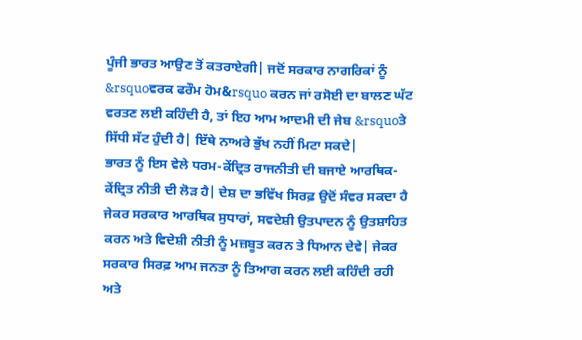ਪੂੰਜੀ ਭਾਰਤ ਆਉਣ ਤੋਂ ਕਤਰਾਏਗੀ| ਜਦੋਂ ਸਰਕਾਰ ਨਾਗਰਿਕਾਂ ਨੂੰ &rsquoਵਰਕ ਫਰੌਮ ਹੋਮ&rsquo ਕਰਨ ਜਾਂ ਰਸੋਈ ਦਾ ਬਾਲਣ ਘੱਟ ਵਰਤਣ ਲਈ ਕਹਿੰਦੀ ਹੈ, ਤਾਂ ਇਹ ਆਮ ਆਦਮੀ ਦੀ ਜੇਬ &rsquoਤੇ ਸਿੱਧੀ ਸੱਟ ਹੁੰਦੀ ਹੈ| ਇੱਥੇ ਨਾਅਰੇ ਭੁੱਖ ਨਹੀਂ ਮਿਟਾ ਸਕਦੇ|
ਭਾਰਤ ਨੂੰ ਇਸ ਵੇਲੇ ਧਰਮ-ਕੇਂਦ੍ਰਿਤ ਰਾਜਨੀਤੀ ਦੀ ਬਜਾਏ ਆਰਥਿਕ-ਕੇਂਦ੍ਰਿਤ ਨੀਤੀ ਦੀ ਲੋੜ ਹੈ| ਦੇਸ਼ ਦਾ ਭਵਿੱਖ ਸਿਰਫ਼ ਉਦੋਂ ਸੰਵਰ ਸਕਦਾ ਹੈ ਜੇਕਰ ਸਰਕਾਰ ਆਰਥਿਕ ਸੁਧਾਰਾਂ, ਸਵਦੇਸ਼ੀ ਉਤਪਾਦਨ ਨੂੰ ਉਤਸ਼ਾਹਿਤ ਕਰਨ ਅਤੇ ਵਿਦੇਸ਼ੀ ਨੀਤੀ ਨੂੰ ਮਜ਼ਬੂਤ ਕਰਨ ਤੇ ਧਿਆਨ ਦੇਵੇ| ਜੇਕਰ ਸਰਕਾਰ ਸਿਰਫ਼ ਆਮ ਜਨਤਾ ਨੂੰ ਤਿਆਗ ਕਰਨ ਲਈ ਕਹਿੰਦੀ ਰਹੀ ਅਤੇ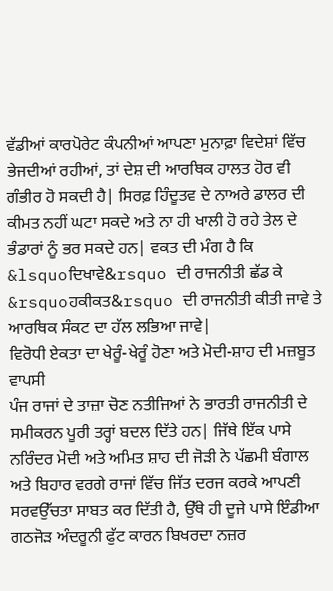ਵੱਡੀਆਂ ਕਾਰਪੋਰੇਟ ਕੰਪਨੀਆਂ ਆਪਣਾ ਮੁਨਾਫ਼ਾ ਵਿਦੇਸ਼ਾਂ ਵਿੱਚ ਭੇਜਦੀਆਂ ਰਹੀਆਂ, ਤਾਂ ਦੇਸ਼ ਦੀ ਆਰਥਿਕ ਹਾਲਤ ਹੋਰ ਵੀ ਗੰਭੀਰ ਹੋ ਸਕਦੀ ਹੈ| ਸਿਰਫ਼ ਹਿੰਦੂਤਵ ਦੇ ਨਾਅਰੇ ਡਾਲਰ ਦੀ ਕੀਮਤ ਨਹੀਂ ਘਟਾ ਸਕਦੇ ਅਤੇ ਨਾ ਹੀ ਖਾਲੀ ਹੋ ਰਹੇ ਤੇਲ ਦੇ ਭੰਡਾਰਾਂ ਨੂੰ ਭਰ ਸਕਦੇ ਹਨ| ਵਕਤ ਦੀ ਮੰਗ ਹੈ ਕਿ &lsquoਦਿਖਾਵੇ&rsquo ਦੀ ਰਾਜਨੀਤੀ ਛੱਡ ਕੇ &rsquoਹਕੀਕਤ&rsquo ਦੀ ਰਾਜਨੀਤੀ ਕੀਤੀ ਜਾਵੇ ਤੇ ਆਰਥਿਕ ਸੰਕਟ ਦਾ ਹੱਲ ਲਭਿਆ ਜਾਵੇ|
ਵਿਰੋਧੀ ਏਕਤਾ ਦਾ ਖੇਰੂੰ-ਖੇਰੂੰ ਹੋਣਾ ਅਤੇ ਮੋਦੀ-ਸ਼ਾਹ ਦੀ ਮਜ਼ਬੂਤ ਵਾਪਸੀ
ਪੰਜ ਰਾਜਾਂ ਦੇ ਤਾਜ਼ਾ ਚੋਣ ਨਤੀਜਿਆਂ ਨੇ ਭਾਰਤੀ ਰਾਜਨੀਤੀ ਦੇ ਸਮੀਕਰਨ ਪੂਰੀ ਤਰ੍ਹਾਂ ਬਦਲ ਦਿੱਤੇ ਹਨ| ਜਿੱਥੇ ਇੱਕ ਪਾਸੇ ਨਰਿੰਦਰ ਮੋਦੀ ਅਤੇ ਅਮਿਤ ਸ਼ਾਹ ਦੀ ਜੋੜੀ ਨੇ ਪੱਛਮੀ ਬੰਗਾਲ ਅਤੇ ਬਿਹਾਰ ਵਰਗੇ ਰਾਜਾਂ ਵਿੱਚ ਜਿੱਤ ਦਰਜ ਕਰਕੇ ਆਪਣੀ ਸਰਵਉੱਚਤਾ ਸਾਬਤ ਕਰ ਦਿੱਤੀ ਹੈ, ਉੱਥੇ ਹੀ ਦੂਜੇ ਪਾਸੇ ਇੰਡੀਆ ਗਠਜੋੜ ਅੰਦਰੂਨੀ ਫੁੱਟ ਕਾਰਨ ਬਿਖਰਦਾ ਨਜ਼ਰ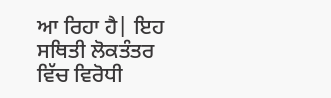ਆ ਰਿਹਾ ਹੈ| ਇਹ ਸਥਿਤੀ ਲੋਕਤੰਤਰ ਵਿੱਚ ਵਿਰੋਧੀ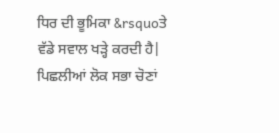ਧਿਰ ਦੀ ਭੂਮਿਕਾ &rsquoਤੇ ਵੱਡੇ ਸਵਾਲ ਖੜ੍ਹੇ ਕਰਦੀ ਹੈ| ਪਿਛਲੀਆਂ ਲੋਕ ਸਭਾ ਚੋਣਾਂ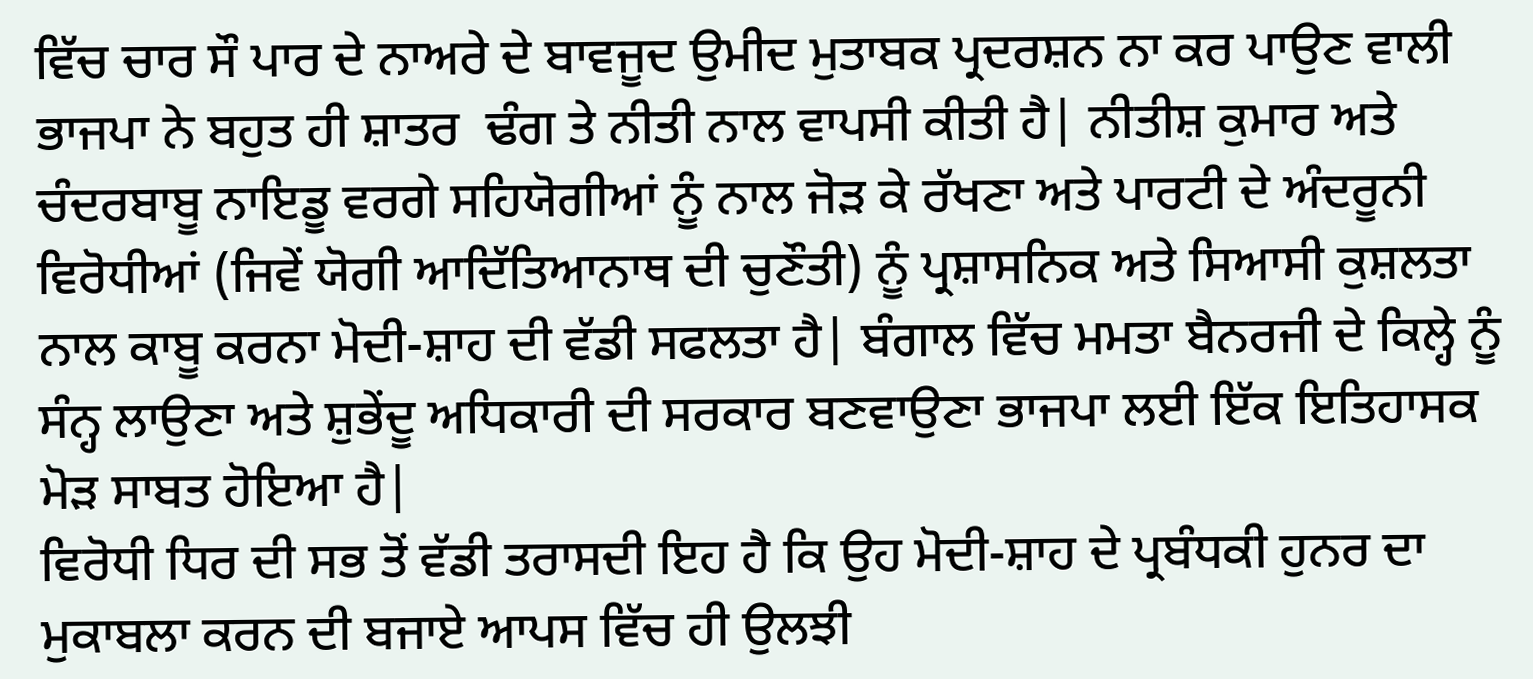ਵਿੱਚ ਚਾਰ ਸੌ ਪਾਰ ਦੇ ਨਾਅਰੇ ਦੇ ਬਾਵਜੂਦ ਉਮੀਦ ਮੁਤਾਬਕ ਪ੍ਰਦਰਸ਼ਨ ਨਾ ਕਰ ਪਾਉਣ ਵਾਲੀ ਭਾਜਪਾ ਨੇ ਬਹੁਤ ਹੀ ਸ਼ਾਤਰ  ਢੰਗ ਤੇ ਨੀਤੀ ਨਾਲ ਵਾਪਸੀ ਕੀਤੀ ਹੈ| ਨੀਤੀਸ਼ ਕੁਮਾਰ ਅਤੇ ਚੰਦਰਬਾਬੂ ਨਾਇਡੂ ਵਰਗੇ ਸਹਿਯੋਗੀਆਂ ਨੂੰ ਨਾਲ ਜੋੜ ਕੇ ਰੱਖਣਾ ਅਤੇ ਪਾਰਟੀ ਦੇ ਅੰਦਰੂਨੀ ਵਿਰੋਧੀਆਂ (ਜਿਵੇਂ ਯੋਗੀ ਆਦਿੱਤਿਆਨਾਥ ਦੀ ਚੁਣੌਤੀ) ਨੂੰ ਪ੍ਰਸ਼ਾਸਨਿਕ ਅਤੇ ਸਿਆਸੀ ਕੁਸ਼ਲਤਾ ਨਾਲ ਕਾਬੂ ਕਰਨਾ ਮੋਦੀ-ਸ਼ਾਹ ਦੀ ਵੱਡੀ ਸਫਲਤਾ ਹੈ| ਬੰਗਾਲ ਵਿੱਚ ਮਮਤਾ ਬੈਨਰਜੀ ਦੇ ਕਿਲ੍ਹੇ ਨੂੰ ਸੰਨ੍ਹ ਲਾਉਣਾ ਅਤੇ ਸ਼ੁਭੇਂਦੂ ਅਧਿਕਾਰੀ ਦੀ ਸਰਕਾਰ ਬਣਵਾਉਣਾ ਭਾਜਪਾ ਲਈ ਇੱਕ ਇਤਿਹਾਸਕ ਮੋੜ ਸਾਬਤ ਹੋਇਆ ਹੈ|
ਵਿਰੋਧੀ ਧਿਰ ਦੀ ਸਭ ਤੋਂ ਵੱਡੀ ਤਰਾਸਦੀ ਇਹ ਹੈ ਕਿ ਉਹ ਮੋਦੀ-ਸ਼ਾਹ ਦੇ ਪ੍ਰਬੰਧਕੀ ਹੁਨਰ ਦਾ ਮੁਕਾਬਲਾ ਕਰਨ ਦੀ ਬਜਾਏ ਆਪਸ ਵਿੱਚ ਹੀ ਉਲਝੀ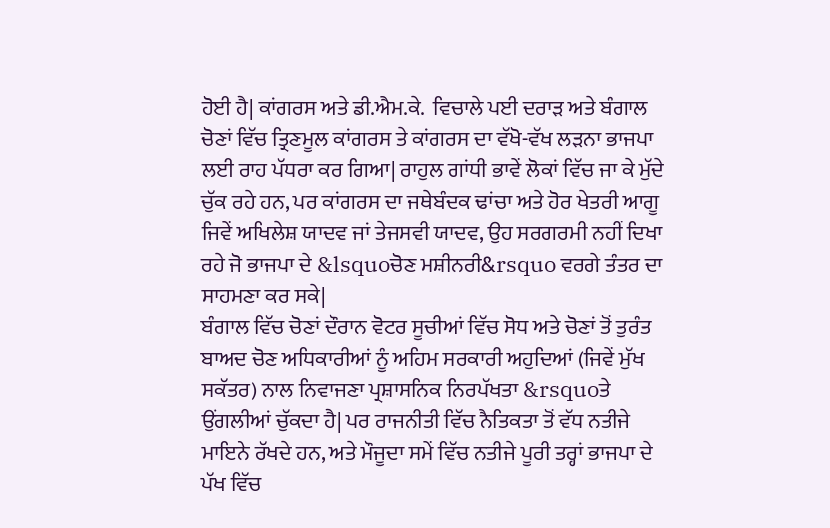ਹੋਈ ਹੈ| ਕਾਂਗਰਸ ਅਤੇ ਡੀ.ਐਮ.ਕੇ.  ਵਿਚਾਲੇ ਪਈ ਦਰਾੜ ਅਤੇ ਬੰਗਾਲ ਚੋਣਾਂ ਵਿੱਚ ਤ੍ਰਿਣਮੂਲ ਕਾਂਗਰਸ ਤੇ ਕਾਂਗਰਸ ਦਾ ਵੱਖੋ-ਵੱਖ ਲੜਨਾ ਭਾਜਪਾ ਲਈ ਰਾਹ ਪੱਧਰਾ ਕਰ ਗਿਆ| ਰਾਹੁਲ ਗਾਂਧੀ ਭਾਵੇਂ ਲੋਕਾਂ ਵਿੱਚ ਜਾ ਕੇ ਮੁੱਦੇ ਚੁੱਕ ਰਹੇ ਹਨ, ਪਰ ਕਾਂਗਰਸ ਦਾ ਜਥੇਬੰਦਕ ਢਾਂਚਾ ਅਤੇ ਹੋਰ ਖੇਤਰੀ ਆਗੂ ਜਿਵੇਂ ਅਖਿਲੇਸ਼ ਯਾਦਵ ਜਾਂ ਤੇਜਸਵੀ ਯਾਦਵ, ਉਹ ਸਰਗਰਮੀ ਨਹੀਂ ਦਿਖਾ ਰਹੇ ਜੋ ਭਾਜਪਾ ਦੇ &lsquoਚੋਣ ਮਸ਼ੀਨਰੀ&rsquo ਵਰਗੇ ਤੰਤਰ ਦਾ ਸਾਹਮਣਾ ਕਰ ਸਕੇ|
ਬੰਗਾਲ ਵਿੱਚ ਚੋਣਾਂ ਦੌਰਾਨ ਵੋਟਰ ਸੂਚੀਆਂ ਵਿੱਚ ਸੋਧ ਅਤੇ ਚੋਣਾਂ ਤੋਂ ਤੁਰੰਤ ਬਾਅਦ ਚੋਣ ਅਧਿਕਾਰੀਆਂ ਨੂੰ ਅਹਿਮ ਸਰਕਾਰੀ ਅਹੁਦਿਆਂ (ਜਿਵੇਂ ਮੁੱਖ ਸਕੱਤਰ) ਨਾਲ ਨਿਵਾਜਣਾ ਪ੍ਰਸ਼ਾਸਨਿਕ ਨਿਰਪੱਖਤਾ &rsquoਤੇ ਉਂਗਲੀਆਂ ਚੁੱਕਦਾ ਹੈ| ਪਰ ਰਾਜਨੀਤੀ ਵਿੱਚ ਨੈਤਿਕਤਾ ਤੋਂ ਵੱਧ ਨਤੀਜੇ ਮਾਇਨੇ ਰੱਖਦੇ ਹਨ, ਅਤੇ ਮੌਜੂਦਾ ਸਮੇਂ ਵਿੱਚ ਨਤੀਜੇ ਪੂਰੀ ਤਰ੍ਹਾਂ ਭਾਜਪਾ ਦੇ ਪੱਖ ਵਿੱਚ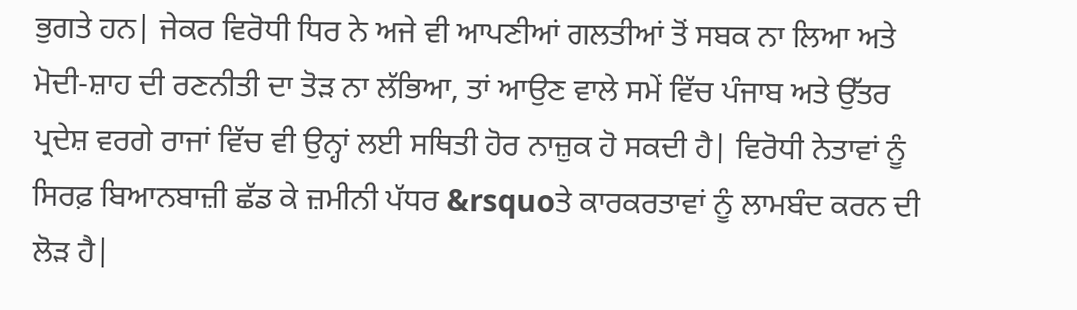ਭੁਗਤੇ ਹਨ| ਜੇਕਰ ਵਿਰੋਧੀ ਧਿਰ ਨੇ ਅਜੇ ਵੀ ਆਪਣੀਆਂ ਗਲਤੀਆਂ ਤੋਂ ਸਬਕ ਨਾ ਲਿਆ ਅਤੇ ਮੋਦੀ-ਸ਼ਾਹ ਦੀ ਰਣਨੀਤੀ ਦਾ ਤੋੜ ਨਾ ਲੱਭਿਆ, ਤਾਂ ਆਉਣ ਵਾਲੇ ਸਮੇਂ ਵਿੱਚ ਪੰਜਾਬ ਅਤੇ ਉੱਤਰ ਪ੍ਰਦੇਸ਼ ਵਰਗੇ ਰਾਜਾਂ ਵਿੱਚ ਵੀ ਉਨ੍ਹਾਂ ਲਈ ਸਥਿਤੀ ਹੋਰ ਨਾਜ਼ੁਕ ਹੋ ਸਕਦੀ ਹੈ| ਵਿਰੋਧੀ ਨੇਤਾਵਾਂ ਨੂੰ ਸਿਰਫ਼ ਬਿਆਨਬਾਜ਼ੀ ਛੱਡ ਕੇ ਜ਼ਮੀਨੀ ਪੱਧਰ &rsquoਤੇ ਕਾਰਕਰਤਾਵਾਂ ਨੂੰ ਲਾਮਬੰਦ ਕਰਨ ਦੀ ਲੋੜ ਹੈ|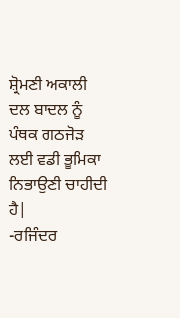ਸ਼੍ਰੋਮਣੀ ਅਕਾਲੀ ਦਲ ਬਾਦਲ ਨੂੰ ਪੰਥਕ ਗਠਜੋੜ ਲਈ ਵਡੀ ਭੂਮਿਕਾ ਨਿਭਾਉਣੀ ਚਾਹੀਦੀ ਹੈ|
-ਰਜਿੰਦਰ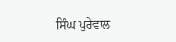ਸਿੰਘ ਪੁਰੇਵਾਲ